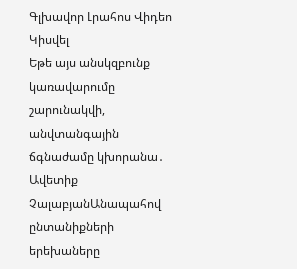Գլխավոր Լրահոս Վիդեո Կիսվել
Եթե այս անսկզբունք կառավարումը շարունակվի, անվտանգային ճգնաժամը կխորանա․ Ավետիք ՉալաբյանԱնապահով ընտանիքների երեխաները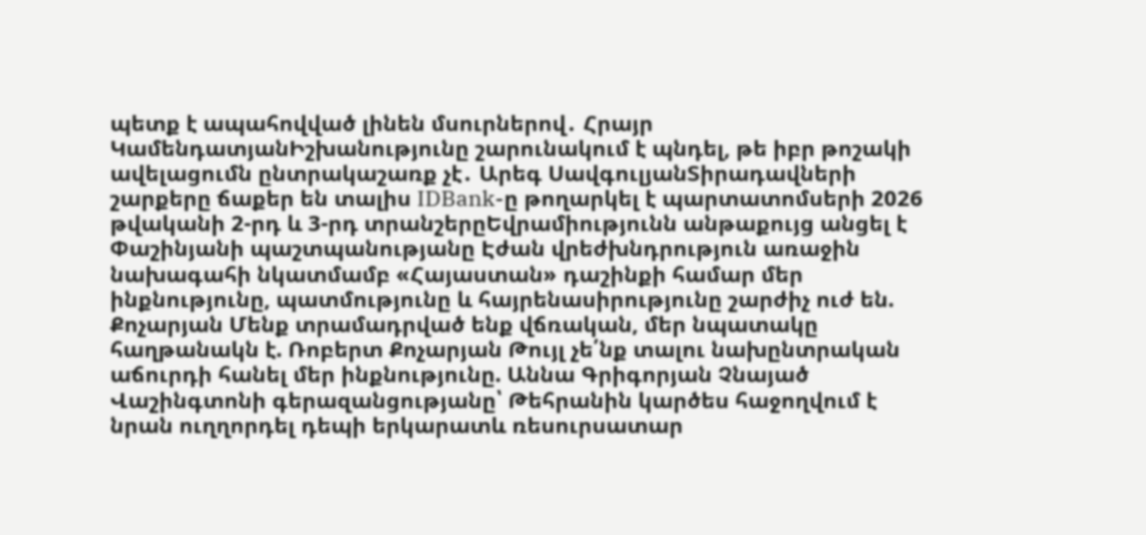պետք է ապահովված լինեն մսուրներով․ Հրայր ԿամենդատյանԻշխանությունը շարունակում է պնդել, թե իբր թոշակի ավելացումն ընտրակաշառք չէ․ Արեգ ՍավգուլյանՏիրադավների շարքերը ճաքեր են տալիս IDBank-ը թողարկել է պարտատոմսերի 2026 թվականի 2-րդ և 3-րդ տրանշերըԵվրամիությունն անթաքույց անցել է Փաշինյանի պաշտպանությանը Էժան վրեժխնդրություն առաջին նախագահի նկատմամբ «Հայաստան» դաշինքի համար մեր ինքնությունը, պատմությունը և հայրենասիրությունը շարժիչ ուժ են. Քոչարյան Մենք տրամադրված ենք վճռական, մեր նպատակը հաղթանակն է. Ռոբերտ Քոչարյան Թույլ չե՛նք տալու նախընտրական աճուրդի հանել մեր ինքնությունը. Աննա Գրիգորյան Չնայած Վաշինգտոնի գերազանցությանը՝ Թեհրանին կարծես հաջողվում է նրան ուղղորդել դեպի երկարատև ռեսուրսատար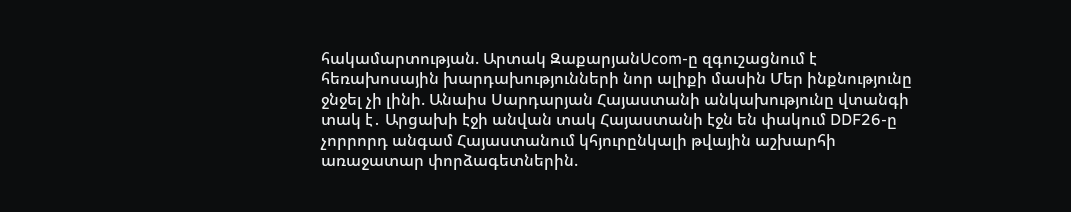հակամարտության. Արտակ ԶաքարյանUcom-ը զգուշացնում է հեռախոսային խարդախությունների նոր ալիքի մասին Մեր ինքնությունը ջնջել չի լինի. Անաիս Սարդարյան Հայաստանի անկախությունը վտանգի տակ է․ Արցախի էջի անվան տակ Հայաստանի էջն են փակում DDF26-ը չորրորդ անգամ Հայաստանում կհյուրընկալի թվային աշխարհի առաջատար փորձագետներին.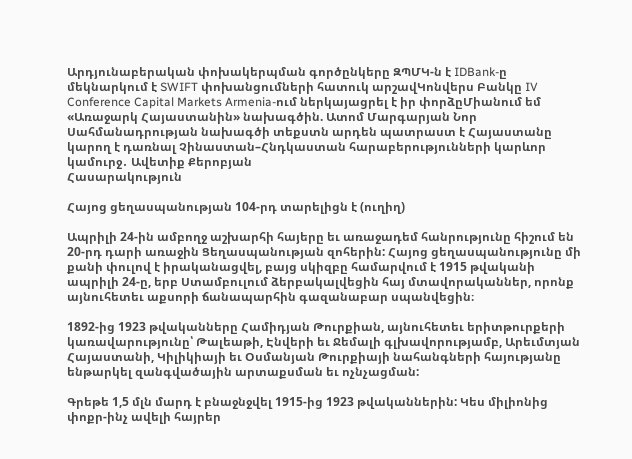Արդյունաբերական փոխակերպման գործընկերը ԶՊՄԿ-ն է IDBank-ը մեկնարկում է SWIFT փոխանցումների հատուկ արշավԿոնվերս Բանկը IV Conference Capital Markets Armenia-ում ներկայացրել է իր փորձըՄիանում եմ «Առաջարկ Հայաստանին» նախագծին. Ատոմ Մարգարյան Նոր Սահմանադրության նախագծի տեքստն արդեն պատրաստ է Հայաստանը կարող է դառնալ Չինաստան–Հնդկաստան հարաբերությունների կարևոր կամուրջ․ Ավետիք Քերոբյան
Հասարակություն

Հայոց ցեղասպանության 104-րդ տարելիցն է (ուղիղ)

Ապրիլի 24-ին ամբողջ աշխարհի հայերը եւ առաջադեմ հանրությունը հիշում են 20-րդ դարի առաջին Ցեղասպանության զոհերին: Հայոց ցեղասպանությունը մի քանի փուլով է իրականացվել, բայց սկիզբը համարվում է 1915 թվականի ապրիլի 24-ը, երբ Ստամբուլում ձերբակալվեցին հայ մտավորականներ, որոնք այնուհետեւ աքսորի ճանապարհին գազանաբար սպանվեցին։

1892-ից 1923 թվականները Համիդյան Թուրքիան, այնուհետեւ երիտթուրքերի կառավարությունը՝ Թալեաթի, Էնվերի եւ Ջեմալի գլխավորությամբ, Արեւմտյան Հայաստանի, Կիլիկիայի եւ Օսմանյան Թուրքիայի նահանգների հայությանը ենթարկել զանգվածային արտաքսման եւ ոչնչացման:

Գրեթե 1,5 մլն մարդ է բնաջնջվել 1915-ից 1923 թվականներին: Կես միլիոնից փոքր-ինչ ավելի հայրեր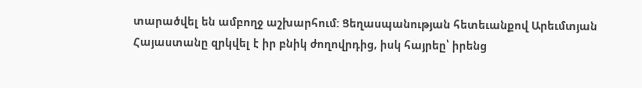տարածվել են ամբողջ աշխարհում: Ցեղասպանության հետեւանքով Արեւմտյան Հայաստանը զրկվել է իր բնիկ ժողովրդից, իսկ հայրեը՝ իրենց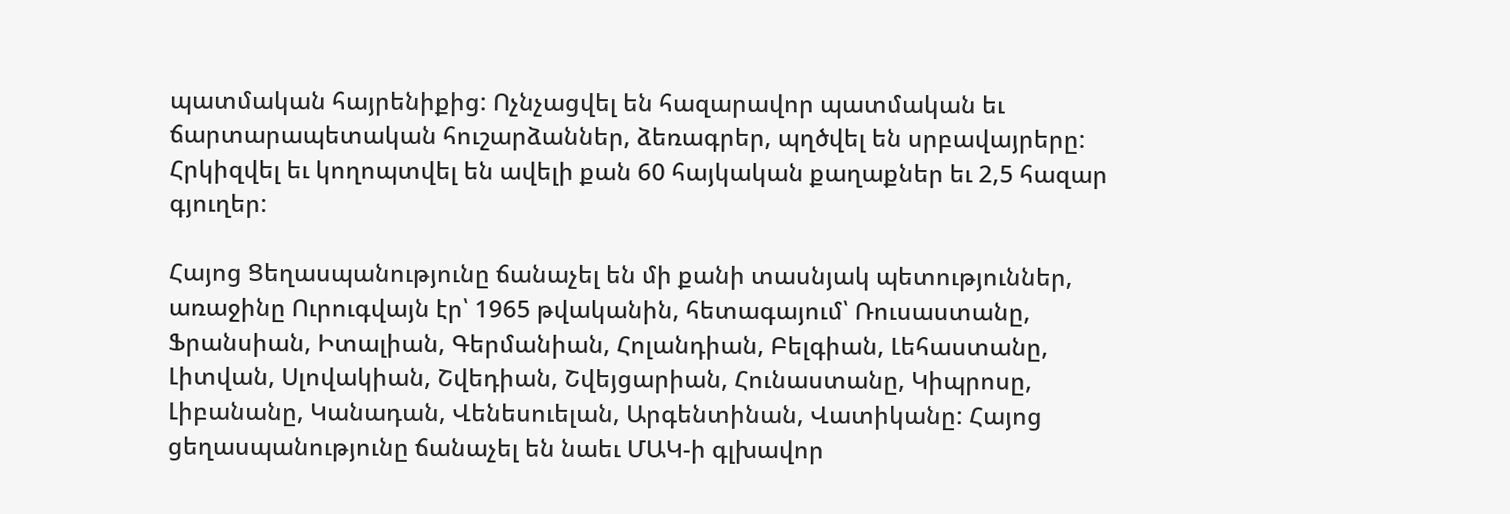պատմական հայրենիքից: Ոչնչացվել են հազարավոր պատմական եւ ճարտարապետական հուշարձաններ, ձեռագրեր, պղծվել են սրբավայրերը: Հրկիզվել եւ կողոպտվել են ավելի քան 60 հայկական քաղաքներ եւ 2,5 հազար գյուղեր:

Հայոց Ցեղասպանությունը ճանաչել են մի քանի տասնյակ պետություններ, առաջինը Ուրուգվայն էր՝ 1965 թվականին, հետագայում՝ Ռուսաստանը, Ֆրանսիան, Իտալիան, Գերմանիան, Հոլանդիան, Բելգիան, Լեհաստանը, Լիտվան, Սլովակիան, Շվեդիան, Շվեյցարիան, Հունաստանը, Կիպրոսը, Լիբանանը, Կանադան, Վենեսուելան, Արգենտինան, Վատիկանը: Հայոց ցեղասպանությունը ճանաչել են նաեւ ՄԱԿ-ի գլխավոր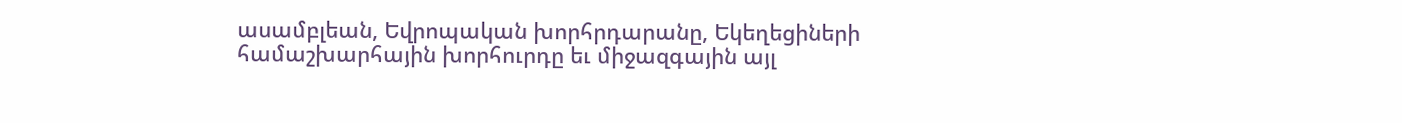ասամբլեան, Եվրոպական խորհրդարանը, Եկեղեցիների համաշխարհային խորհուրդը եւ միջազգային այլ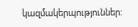կազմակերպություններ: